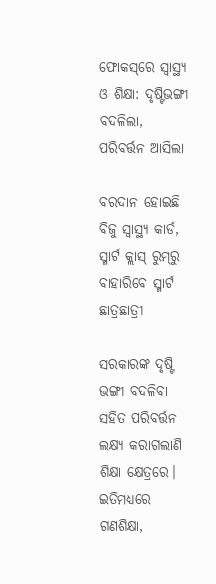ଫୋକସ୍‌ରେ ସ୍ବାସ୍ଥ୍ୟ ଓ ଶିକ୍ଷା: ଦୃଷ୍ଟିଭଙ୍ଗୀ ବଦଳିଲା, ପରିବର୍ତ୍ତନ ଆସିଲା

ବରଦାନ ହୋଇଛି ବିଜୁ ସ୍ବାସ୍ଥ୍ୟ କାର୍ଡ, ସ୍ମାର୍ଟ କ୍ଲାସ୍ ରୁମ୍‌ରୁ ବାହାରିବେ ସ୍ମାର୍ଟ ଛାତ୍ରଛାତ୍ରୀ

ସରକାରଙ୍କ ଦୃଷ୍ଟି ଭଙ୍ଗୀ ବଦଳିବା ସହିତ ପରିବର୍ତ୍ତନ ଲକ୍ଷ୍ୟ କରାଗଲାଣି ଶିକ୍ଷା କ୍ଷେତ୍ରରେ। ଇତିମଧ୍ୟରେ ଗଣଶିକ୍ଷା,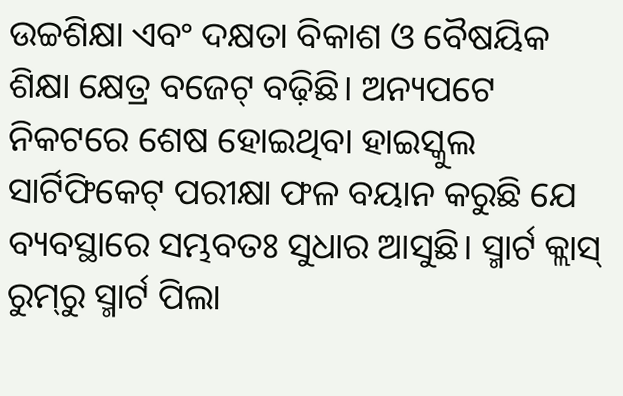ଉଚ୍ଚଶିକ୍ଷା ଏବଂ ଦକ୍ଷତା ବିକାଶ ଓ ବୈଷୟିକ ଶିକ୍ଷା କ୍ଷେତ୍ର ବଜେଟ୍ ବଢ଼ିଛି। ଅନ୍ୟପଟେ ନିକଟରେ ଶେଷ ହୋଇଥିବା ହାଇସ୍କୁଲ ସାର୍ଟିଫିକେଟ୍ ପରୀକ୍ଷା ଫଳ ବୟାନ କରୁଛି ଯେ ବ୍ୟବସ୍ଥାରେ ସମ୍ଭବତଃ ସୁଧାର ଆସୁଛି। ସ୍ମାର୍ଟ କ୍ଲାସ୍‌ ରୁମ୍‌ରୁ ସ୍ମାର୍ଟ ପିଲା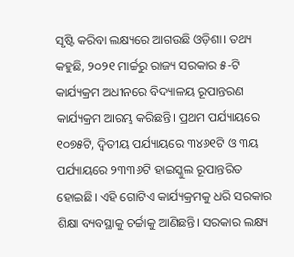ସୃଷ୍ଟି କରିବା ଲକ୍ଷ୍ୟରେ ଆଗଉଛି ଓଡ଼ିଶା। ତଥ୍ୟ କହୁଛି, ୨୦୨୧ ମାର୍ଚ୍ଚରୁ ରାଜ୍ୟ ସରକାର ୫-ଟି କାର୍ଯ୍ୟକ୍ରମ ଅଧୀନରେ ବିଦ୍ୟାଳୟ ରୂପାନ୍ତରଣ କାର୍ଯ୍ୟକ୍ରମ ଆରମ୍ଭ କରିଛନ୍ତି। ପ୍ରଥମ ପର୍ଯ୍ୟାୟରେ ୧୦୭୫ଟି, ଦ୍ୱିତୀୟ ପର୍ଯ୍ୟାୟରେ ୩୪୬୧ଟି ଓ ୩ୟ ପର୍ଯ୍ୟାୟରେ ୨୩୩୬ଟି ହାଇସ୍କୁଲ ରୂପାନ୍ତରିତ ହୋଇଛି। ଏହି ଗୋଟିଏ କାର୍ଯ୍ୟକ୍ରମକୁ ଧରି ସରକାର ଶିକ୍ଷା ବ୍ୟବସ୍ଥାକୁ ଚର୍ଚ୍ଚାକୁ ଆଣିଛନ୍ତି। ସରକାର ଲକ୍ଷ୍ୟ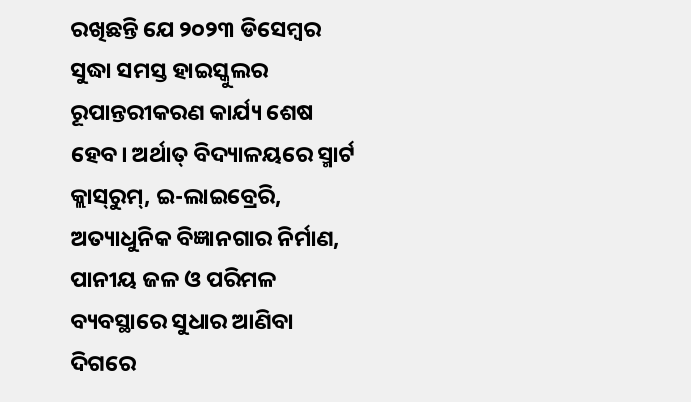ରଖିଛନ୍ତି ଯେ ୨୦୨୩ ଡିସେମ୍ବର ସୁଦ୍ଧା ସମସ୍ତ ହାଇସ୍କୁଲର ରୂପାନ୍ତରୀକରଣ କାର୍ଯ୍ୟ ଶେଷ ହେବ। ଅର୍ଥାତ୍ ବିଦ୍ୟାଳୟରେ ସ୍ମାର୍ଟ କ୍ଲାସ୍‌ରୁମ୍‌, ଇ-ଲାଇବ୍ରେରି, ଅତ୍ୟାଧୁନିକ ବିଜ୍ଞାନଗାର ନିର୍ମାଣ, ପାନୀୟ ଜଳ ଓ ପରିମଳ ବ୍ୟବସ୍ଥାରେ ସୁଧାର ଆଣିବା ଦିଗରେ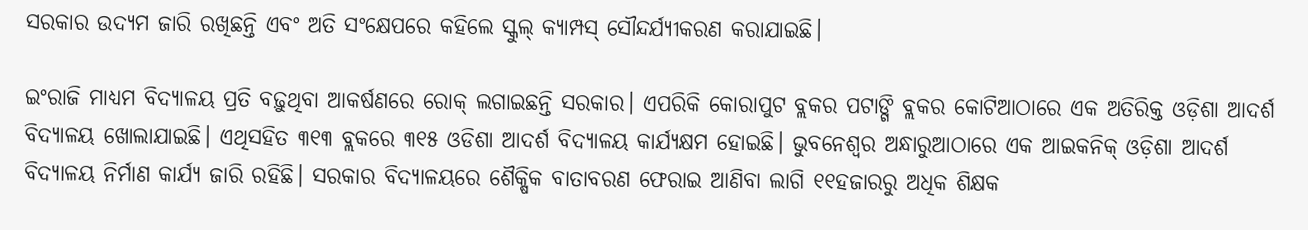ସରକାର ଉଦ୍ୟମ ଜାରି ରଖିଛନ୍ତି ଏବଂ ଅତି ସଂକ୍ଷେପରେ କହିଲେ ସ୍କୁଲ୍ କ୍ୟାମ୍ପସ୍‌ ସୌନ୍ଦର୍ଯ୍ୟୀକରଣ କରାଯାଇଛି।

ଇଂରାଜି ମାଧ୍ୟମ ବିଦ୍ୟାଳୟ ପ୍ରତି ବଢ଼ୁଥିବା ଆକର୍ଷଣରେ ରୋକ୍‌ ଲଗାଇଛନ୍ତି ସରକାର। ଏପରିକି କୋରାପୁଟ ବ୍ଲକର ପଟାଙ୍ଗି ବ୍ଲକର କୋଟିଆଠାରେ ଏକ ଅତିରିକ୍ତ ଓଡ଼ିଶା ଆଦର୍ଶ ବିଦ୍ୟାଳୟ ଖୋଲାଯାଇଛି। ଏଥିସହିତ ୩୧୩ ବ୍ଲକରେ ୩୧୫ ଓଡିଶା ଆଦର୍ଶ ବିଦ୍ୟାଳୟ କାର୍ଯ୍ୟକ୍ଷମ ହୋଇଛି। ଭୁବନେଶ୍ୱର ଅନ୍ଧାରୁଆଠାରେ ଏକ ଆଇକନିକ୍ ଓଡ଼ିଶା ଆଦର୍ଶ ବିଦ୍ୟାଳୟ ନିର୍ମାଣ କାର୍ଯ୍ୟ ଜାରି ରହିଛି। ସରକାର ବିଦ୍ୟାଳୟରେ ଶୈକ୍ଷିକ ବାତାବରଣ ଫେରାଇ ଆଣିବା ଲାଗି ୧୧ହଜାରରୁ ଅଧିକ ଶିକ୍ଷକ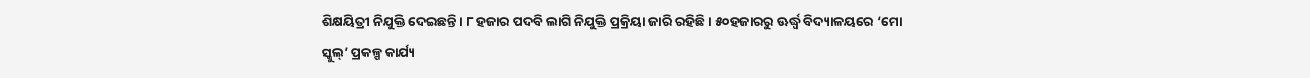ଶିକ୍ଷୟିତ୍ରୀ ନିଯୁକ୍ତି ଦେଇଛନ୍ତି। ୮ ହଜାର ପଦବି ଲାଗି ନିଯୁକ୍ତି ପ୍ରକ୍ରିୟା ଜାରି ରହିଛି। ୫୦ହଜାରରୁ ଊର୍ଦ୍ଧ୍ୱ ବିଦ୍ୟାଳୟରେ ‘ମୋ ସ୍କୁଲ୍‌’ ପ୍ରକଳ୍ପ କାର୍ଯ୍ୟ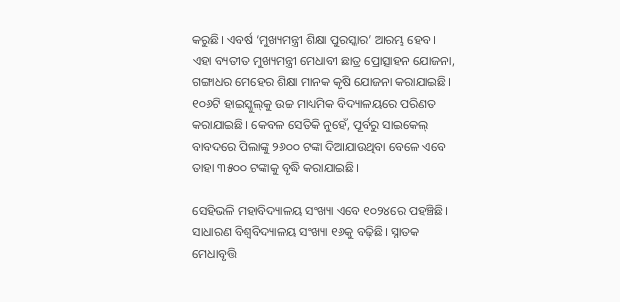କରୁଛି। ଏବର୍ଷ ‘ମୁଖ୍ୟମନ୍ତ୍ରୀ ଶିକ୍ଷା ପୁରସ୍କାର’ ଆରମ୍ଭ ହେବ। ଏହା ବ୍ୟତୀତ ମୁଖ୍ୟମନ୍ତ୍ରୀ ମେଧାବୀ ଛାତ୍ର ପ୍ରୋତ୍ସାହନ ଯୋଜନା, ଗଙ୍ଗାଧର ମେହେର ଶିକ୍ଷା ମାନକ କୃଷି ଯୋଜନା କରାଯାଇଛି। ୧୦୬ଟି ହାଇସ୍କୁଲ୍‌କୁ ଉଚ୍ଚ ମାଧ୍ୟମିକ ବିଦ୍ୟାଳୟରେ ପରିଣତ କରାଯାଇଛି। କେବଳ ସେତିକି ନୁହେଁ, ପୂର୍ବରୁ ସାଇକେଲ୍‌ ବାବଦରେ ପିଲାଙ୍କୁ ୨୬୦୦ ଟଙ୍କା ଦିଆଯାଉଥିବା ବେଳେ ଏବେ ତାହା ୩୫୦୦ ଟଙ୍କାକୁ ବୃଦ୍ଧି କରାଯାଇଛି।

ସେହିଭଳି ମହାବିଦ୍ୟାଳୟ ସଂଖ୍ୟା ଏବେ ୧୦୨୪ରେ ପହଞ୍ଚିଛି। ସାଧାରଣ ବିଶ୍ୱବିଦ୍ୟାଳୟ ସଂଖ୍ୟା ୧୬କୁ ବଢ଼ିଛି। ସ୍ନାତକ ମେଧାବୃତ୍ତି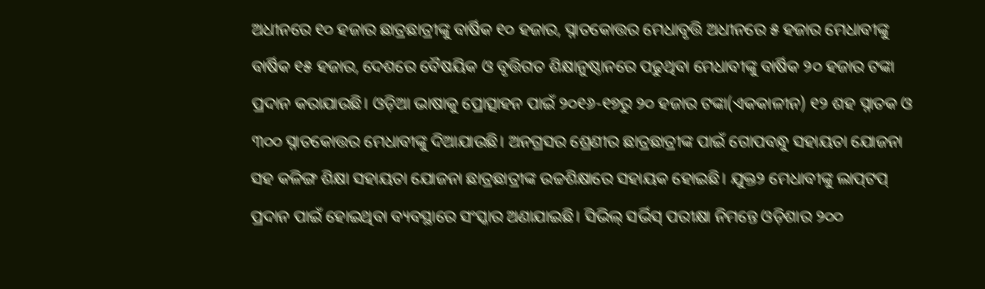ଅଧୀନରେ ୧୦ ହଜାର ଛାତ୍ରଛାତ୍ରୀଙ୍କୁ ବାର୍ଷିକ ୧୦ ହଜାର, ସ୍ନାତକୋତ୍ତର ମେଧାବୃତ୍ତି ଅଧୀନରେ ୫ ହଜାର ମେଧାବୀଙ୍କୁ ବାର୍ଷିକ ୧୫ ହଜାର, ଦେଶରେ ବୈଷୟିକ ଓ ବୃତ୍ତିଗତ ଶିକ୍ଷାନୁଷ୍ଠାନରେ ପଢୁଥିବା ମେଧାବୀଙ୍କୁ ବାର୍ଷିକ ୨୦ ହଜାର ଟଙ୍କା ପ୍ରଦାନ କରାଯାଉଛି। ଓଡ଼ିଆ ଭାଷାକୁ ପ୍ରୋତ୍ସାହନ ପାଇଁ ୨୦୧୬-୧୭ରୁ ୨୦ ହଜାର ଟଙ୍କା(ଏକକାଳୀନ) ୧୨ ଶହ ସ୍ନାତକ ଓ ୩୦୦ ସ୍ନାତକୋତ୍ତର ମେଧାବୀଙ୍କୁ ଦିଆଯାଉଛି। ଅନଗ୍ରସର ଶ୍ରେଣୀର ଛାତ୍ରଛାତ୍ରୀଙ୍କ ପାଇଁ ଗୋପବନ୍ଧୁ ସହାୟତା ଯୋଜନା ସହ କଳିଙ୍ଗ ଶିକ୍ଷା ସହାୟତା ଯୋଜନା ଛାତ୍ରଛାତ୍ରୀଙ୍କ ଉଚ୍ଚଶିକ୍ଷାରେ ସହାୟକ ହୋଇଛି। ଯୁକ୍ତ୨ ମେଧାବୀଙ୍କୁ ଲାପ୍‌ଟପ୍‌ ପ୍ରଦାନ ପାଇଁ ହୋଇଥିବା ବ୍ୟବସ୍ଥାରେ ସଂସ୍କାର ଅଣାଯାଇଛି। ସିଭିଲ୍‌ ସର୍ଭିସ୍‌ ପରୀକ୍ଷା ନିମନ୍ତେ ଓଡ଼ିଶାର ୨୦୦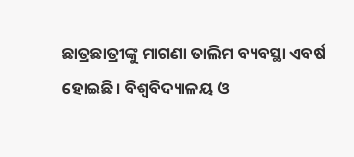ଛାତ୍ରଛାତ୍ରୀଙ୍କୁ ମାଗଣା ତାଲିମ ବ୍ୟବସ୍ଥା ଏବର୍ଷ ହୋଇଛି। ବିଶ୍ୱବିଦ୍ୟାଳୟ ଓ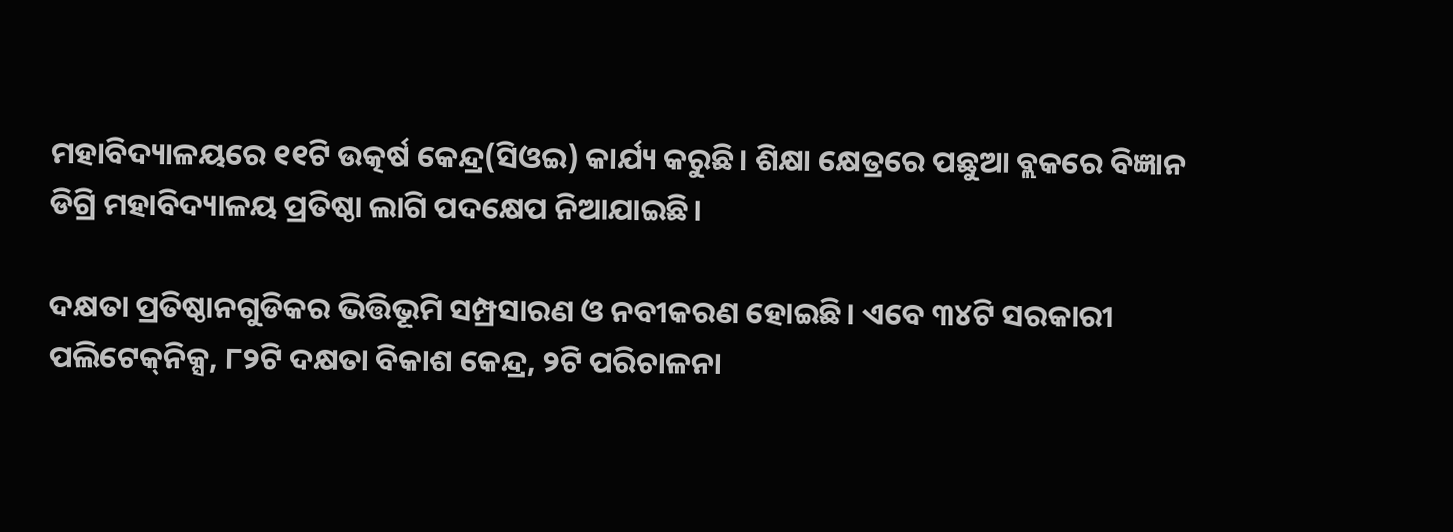ମହାବିଦ୍ୟାଳୟରେ ୧୧ଟି ଉତ୍କର୍ଷ କେନ୍ଦ୍ର(ସିଓଇ) କାର୍ଯ୍ୟ କରୁଛି। ଶିକ୍ଷା କ୍ଷେତ୍ରରେ ପଛୁଆ ବ୍ଲକରେ ବିଜ୍ଞାନ ଡିଗ୍ରି ମହାବିଦ୍ୟାଳୟ ପ୍ରତିଷ୍ଠା ଲାଗି ପଦକ୍ଷେପ ନିଆଯାଇଛି।

ଦକ୍ଷତା ପ୍ରତିଷ୍ଠାନଗୁଡିକର ଭିତ୍ତିଭୂମି ସମ୍ପ୍ରସାରଣ ଓ ନବୀକରଣ ହୋଇଛି। ଏବେ ୩୪ଟି ସରକାରୀ ପଲିଟେକ୍‌ନିକ୍ସ, ୮୨ଟି ଦକ୍ଷତା ବିକାଶ କେନ୍ଦ୍ର, ୨ଟି ପରିଚାଳନା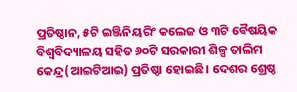ପ୍ରତିଷ୍ଠାନ, ୫ଟି ଇଞ୍ଜିନିୟରିଂ କଲେଜ ଓ ୩ଟି ବୈଷୟିକ ବିଶ୍ୱବିଦ୍ୟାଳୟ ସହିତ ୬୦ଟି ସରକାରୀ ଶିଳ୍ପ ତାଲିମ କେନ୍ଦ୍ର(ଆଇଟିଆଇ) ପ୍ରତିଷ୍ଠା ହୋଇଛି। ଦେଶର ଶ୍ରେଷ୍ଠ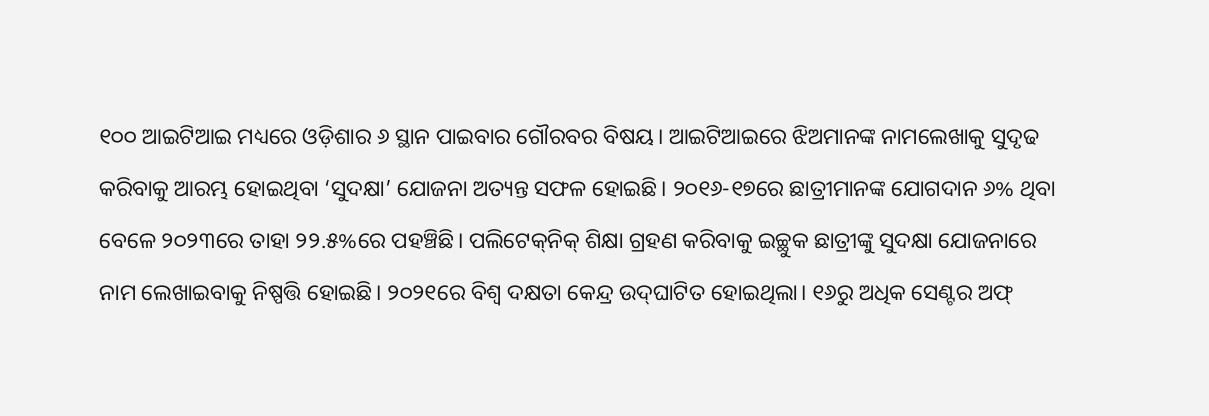୧୦୦ ଆଇଟିଆଇ ମଧ୍ୟରେ ଓଡ଼ିଶାର ୬ ସ୍ଥାନ ପାଇବାର ଗୌରବର ବିଷୟ। ଆଇଟିଆଇରେ ଝିଅମାନଙ୍କ ନାମଲେଖାକୁ ସୁଦୃଢ କରିବାକୁ ଆରମ୍ଭ ହୋଇଥିବା ‘ସୁଦକ୍ଷା’ ଯୋଜନା ଅତ୍ୟନ୍ତ ସଫଳ ହୋଇଛି। ୨୦୧୬-୧୭ରେ ଛାତ୍ରୀମାନଙ୍କ ଯୋଗଦାନ ୬% ଥିବା ବେଳେ ୨୦୨୩ରେ ତାହା ୨୨.୫%ରେ ପହଞ୍ଚିଛି। ପଲିଟେକ୍‌ନିକ୍‌ ଶିକ୍ଷା ଗ୍ରହଣ କରିବାକୁ ଇଚ୍ଛୁକ ଛାତ୍ରୀଙ୍କୁ ସୁଦକ୍ଷା ଯୋଜନାରେ ନାମ ଲେଖାଇବାକୁ ନିଷ୍ପତ୍ତି ହୋଇଛି। ୨୦୨୧ରେ ବିଶ୍ୱ ଦକ୍ଷତା କେନ୍ଦ୍ର ଉଦ୍‌ଘାଟିତ ହୋଇଥିଲା। ୧୬ରୁ ଅଧିକ ସେଣ୍ଟର ଅଫ୍‌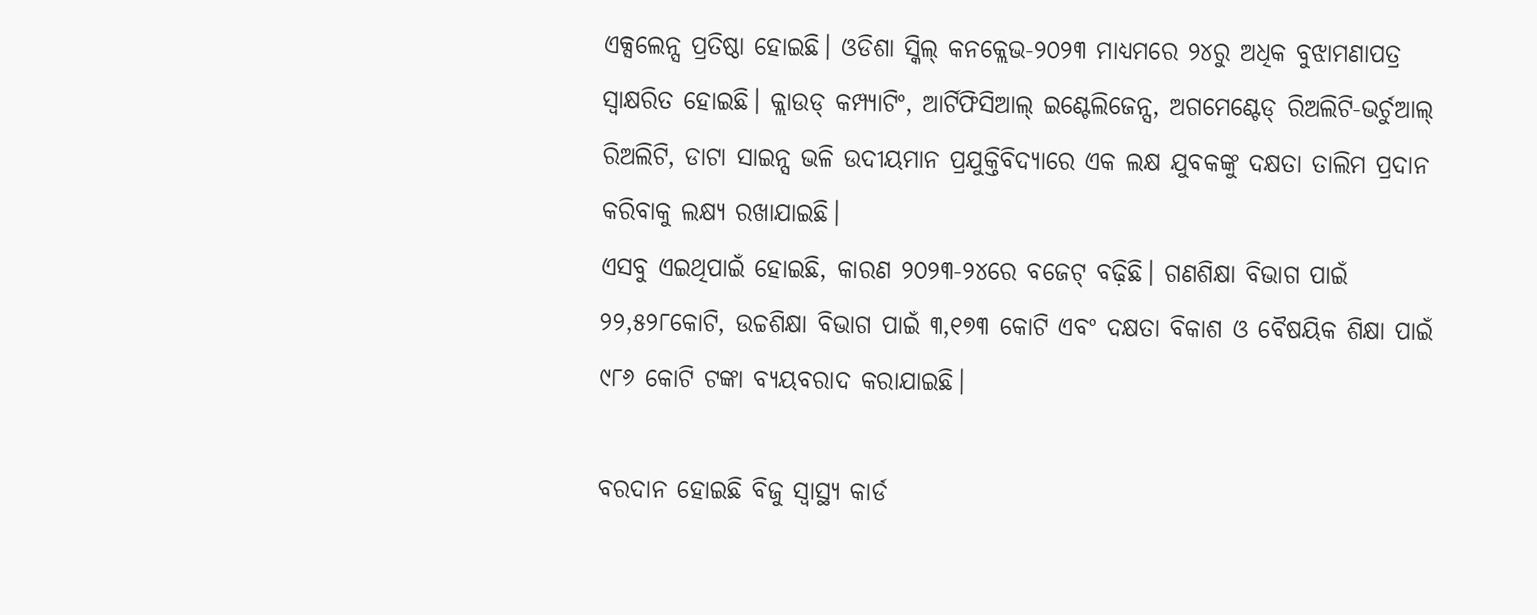ଏକ୍ସଲେନ୍ସ ପ୍ରତିଷ୍ଠା ହୋଇଛି। ଓଡିଶା ସ୍କିଲ୍‌ କନକ୍ଲେଭ-୨୦୨୩ ମାଧ୍ୟମରେ ୨୪ରୁ ଅଧିକ ବୁଝାମଣାପତ୍ର ସ୍ୱାକ୍ଷରିତ ହୋଇଛି। କ୍ଲାଉଡ୍‌ କମ୍ପ୍ୟାଟିଂ, ଆର୍ଟିଫିସିଆଲ୍‌ ଇଣ୍ଟେଲିଜେନ୍ସ, ଅଗମେଣ୍ଟେଡ୍‌ ରିଅଲିଟି-ଭର୍ଚୁଆଲ୍‌ ରିଅଲିଟି, ଡାଟା ସାଇନ୍ସ ଭଳି ଉଦୀୟମାନ ପ୍ରଯୁକ୍ତିବିଦ୍ୟାରେ ଏକ ଲକ୍ଷ ଯୁବକଙ୍କୁ ଦକ୍ଷତା ତାଲିମ ପ୍ରଦାନ କରିବାକୁ ଲକ୍ଷ୍ୟ ରଖାଯାଇଛି।
ଏସବୁ ଏଇଥିପାଇଁ ହୋଇଛି, କାରଣ ୨୦୨୩-୨୪ରେ ବଜେଟ୍‌ ବଢ଼ିଛି। ଗଣଶିକ୍ଷା ବିଭାଗ ପାଇଁ ୨୨,୫୨୮କୋଟି, ଉଚ୍ଚଶିକ୍ଷା ବିଭାଗ ପାଇଁ ୩,୧୭୩ କୋଟି ଏବଂ ଦକ୍ଷତା ବିକାଶ ଓ ବୈଷୟିକ ଶିକ୍ଷା ପାଇଁ ୯୮୬ କୋଟି ଟଙ୍କା ବ୍ୟୟବରାଦ କରାଯାଇଛି।

ବରଦାନ ହୋଇଛି ବିଜୁ ସ୍ବାସ୍ଥ୍ୟ କାର୍ଡ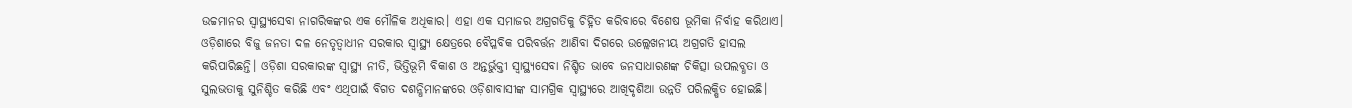ଉଚ୍ଚମାନର ସ୍ବାସ୍ଥ୍ୟସେବା ନାଗରିକଙ୍କର ଏକ ମୌଳିକ ଅଧିକାର। ଏହା ଏକ ସମାଜର ଅଗ୍ରଗତିକୁ ଚିହ୍ନିତ କରିବାରେ ବିଶେଷ ଭୂମିକା ନିର୍ବାହ କରିଥାଏ। ଓଡ଼ିଶାରେ ବିଜୁ ଜନତା ଦଳ ନେତୃତ୍ବାଧୀନ ସରକାର ସ୍ବାସ୍ଥ୍ୟ କ୍ଷେତ୍ରରେ ବୈପ୍ଳବିକ ପରିବର୍ତ୍ତନ ଆଣିବା ଦିଗରେ ଉଲ୍ଲେଖନୀୟ ଅଗ୍ରଗତି ହାସଲ କରିପାରିଛନ୍ତି। ଓଡ଼ିଶା ସରକାରଙ୍କ ସ୍ବାସ୍ଥ୍ୟ ନୀତି, ଭିତ୍ତିଭୂମି ବିକାଶ ଓ ଅନ୍ତର୍ଭୁକ୍ତୀ ସ୍ବାସ୍ଥ୍ୟସେବା ନିଶ୍ଚିତ ଭାବେ ଜନସାଧାରଣଙ୍କ ଚିକିତ୍ସା ଉପଲବ୍ଧତା ଓ ସୁଲଭତାକୁ ସୁନିଶ୍ଚିତ କରିଛି ଏବଂ ଏଥିପାଇଁ ବିଗତ ଦଶନ୍ଧିମାନଙ୍କରେ ଓଡ଼ିଶାବାସୀଙ୍କ ସାମଗ୍ରିକ ସ୍ବାସ୍ଥ୍ୟରେ ଆଖିଦୃଶିଆ ଉନ୍ନତି ପରିଲକ୍ଷିତ ହୋଇଛି।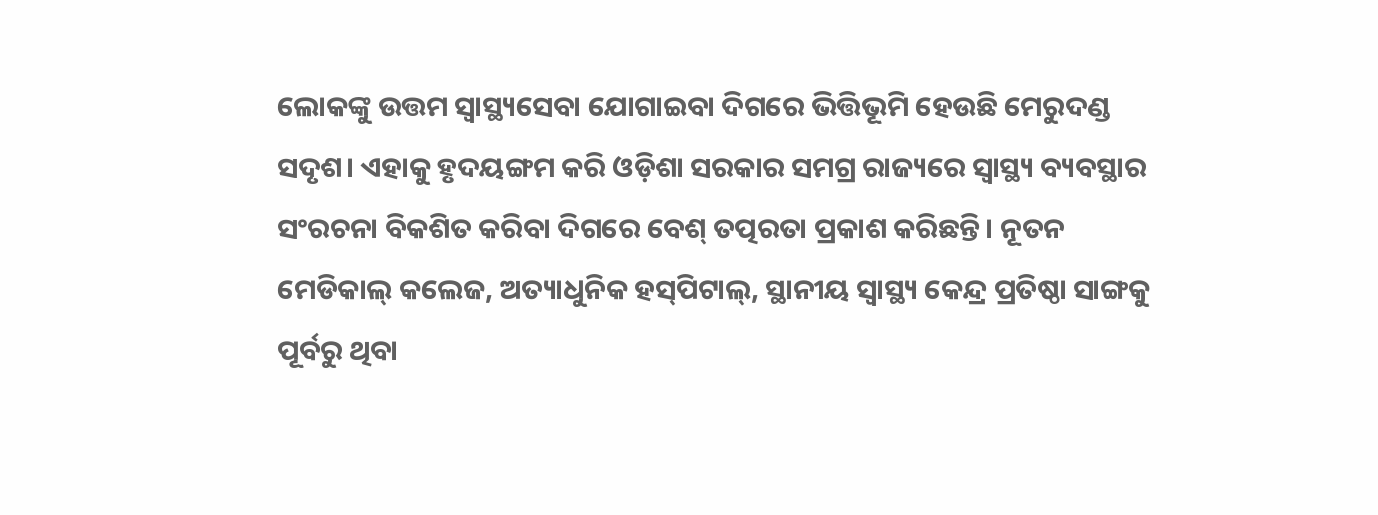ଲୋକଙ୍କୁ ଉତ୍ତମ ସ୍ବାସ୍ଥ୍ୟସେବା ଯୋଗାଇବା ଦିଗରେ ଭିତ୍ତିଭୂମି ହେଉଛି ମେରୁଦଣ୍ଡ ସଦୃଶ। ଏହାକୁ ହୃଦୟଙ୍ଗମ କରି ଓଡ଼ିଶା ସରକାର ସମଗ୍ର ରାଜ୍ୟରେ ସ୍ବାସ୍ଥ୍ୟ ବ୍ୟବସ୍ଥାର ସଂରଚନା ବିକଶିତ କରିବା ଦିଗରେ ବେଶ୍ ତତ୍ପରତା ପ୍ରକାଶ କରିଛନ୍ତି। ନୂତନ ମେଡିକାଲ୍ କଲେଜ, ଅତ୍ୟାଧୁନିକ ହସ୍‌ପିଟାଲ୍, ସ୍ଥାନୀୟ ସ୍ବାସ୍ଥ୍ୟ କେନ୍ଦ୍ର ପ୍ରତିଷ୍ଠା ସାଙ୍ଗକୁ ପୂର୍ବରୁ ଥିବା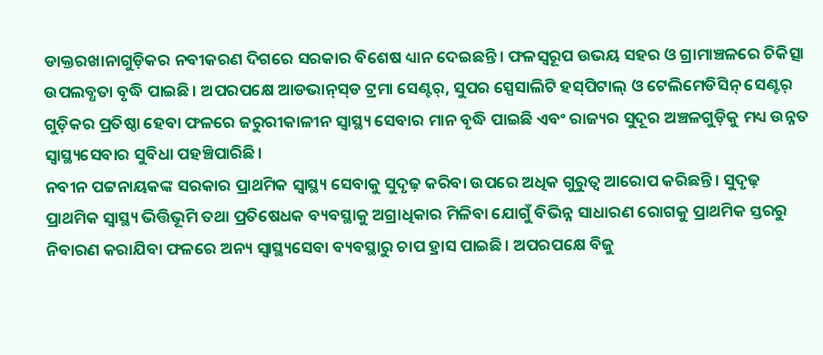ଡାକ୍ତରଖାନାଗୁଡ଼ିକର ନବୀକରଣ ଦିଗରେ ସରକାର ବିଶେଷ ଧ୍ୟାନ ଦେଇଛନ୍ତି। ଫଳସ୍ବରୂପ ଉଭୟ ସହର ଓ ଗ୍ରାମାଞ୍ଚଳରେ ଚିକିତ୍ସା ଉପଲବ୍ଧତା ବୃଦ୍ଧି ପାଇଛି। ଅପରପକ୍ଷେ ଆଡଭାନ୍‌ସ୍‌ଡ ଟ୍ରମା ସେଣ୍ଟର୍‌, ସୁପର ସ୍ପେସାଲିଟି ହସ୍‌ପିଟାଲ୍ ଓ ଟେଲିମେଡିସିନ୍ ସେଣ୍ଟର୍ ଗୁଡ଼ିକର ପ୍ରତିଷ୍ଠା ହେବା ଫଳରେ ଜରୁରୀକାଳୀନ ସ୍ବାସ୍ଥ୍ୟ ସେବାର ମାନ ବୃଦ୍ଧି ପାଇଛି ଏବଂ ରାଜ୍ୟର ସୁଦୂର ଅଞ୍ଚଳଗୁଡ଼ିକୁ ମଧ୍ୟ ଉନ୍ନତ ସ୍ବାସ୍ଥ୍ୟସେବାର ସୁବିଧା ପହଞ୍ଚିପାରିଛି।
ନବୀନ ପଟ୍ଟନାୟକଙ୍କ ସରକାର ପ୍ରାଥମିକ ସ୍ବାସ୍ଥ୍ୟ ସେବାକୁ ସୁଦୃଢ଼ କରିବା ଉପରେ ଅଧିକ ଗୁରୁତ୍ବ ଆରୋପ କରିଛନ୍ତି। ସୁଦୃଢ଼ ପ୍ରାଥମିକ ସ୍ବାସ୍ଥ୍ୟ ଭିତ୍ତିଭୂମି ତଥା ପ୍ରତିଷେଧକ ବ୍ୟବସ୍ଥାକୁ ଅଗ୍ରାଧିକାର ମିଳିବା ଯୋଗୁଁ ବିଭିନ୍ନ ସାଧାରଣ ରୋଗକୁ ପ୍ରାଥମିକ ସ୍ତରରୁ ନିବାରଣ କରାଯିବା ଫଳରେ ଅନ୍ୟ ସ୍ବାସ୍ଥ୍ୟସେବା ବ୍ୟବସ୍ଥାରୁ ଚାପ ହ୍ରାସ ପାଇଛି। ଅପରପକ୍ଷେ ବିଜୁ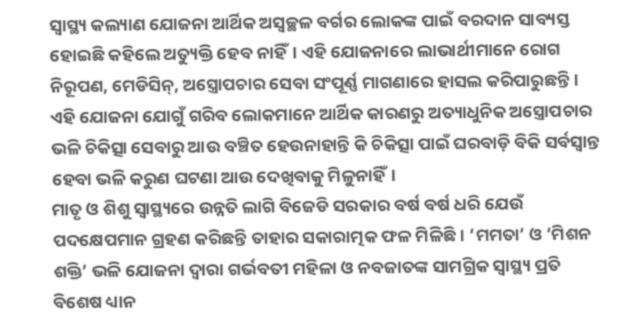ସ୍ବାସ୍ଥ୍ୟ କଲ୍ୟାଣ ଯୋଜନା ଆର୍ଥିକ ଅସ୍ବଚ୍ଛଳ ବର୍ଗର ଲୋକଙ୍କ ପାଇଁ ବରଦାନ ସାବ୍ୟସ୍ତ ହୋଇଛି କହିଲେ ଅତ୍ୟୁକ୍ତି ହେବ ନାହିଁ। ଏହି ଯୋଜନାରେ ଲାଭାର୍ଥୀମାନେ ରୋଗ ନିରୂପଣ, ମେଡିସିନ୍, ଅସ୍ତ୍ରୋପଚାର ସେବା ସଂପୂର୍ଣ୍ଣ ମାଗଣାରେ ହାସଲ କରିପାରୁଛନ୍ତି। ଏହି ଯୋଜନା ଯୋଗୁଁ ଗରିବ ଲୋକମାନେ ଆର୍ଥିକ କାରଣରୁ ଅତ୍ୟାଧୁନିକ ଅସ୍ତ୍ରୋପଚାର ଭଳି ଚିକିତ୍ସା ସେବାରୁ ଆଉ ବଞ୍ଚିତ ହେଉନାହାନ୍ତି କି ଚିକିତ୍ସା ପାଇଁ ଘରବାଡ଼ି ବିକି ସର୍ବସ୍ବାନ୍ତ ହେବା ଭଳି କରୁଣ ଘଟଣା ଆଉ ଦେଖିବାକୁ ମିଳୁନାହିଁ।
ମାତୃ ଓ ଶିଶୁ ସ୍ବାସ୍ଥ୍ୟରେ ଉନ୍ନତି ଲାଗି ବିଜେଡି ସରକାର ବର୍ଷ ବର୍ଷ ଧରି ଯେଉଁ ପଦକ୍ଷେପମାନ ଗ୍ରହଣ କରିଛନ୍ତି ତାହାର ସକାରାତ୍ମକ ଫଳ ମିଳିଛି। ‘ମମତା’ ଓ ‘ମିଶନ ଶକ୍ତି’ ଭଳି ଯୋଜନା ଦ୍ବାରା ଗର୍ଭବତୀ ମହିଳା ଓ ନବଜାତଙ୍କ ସାମଗ୍ରିକ ସ୍ବାସ୍ଥ୍ୟ ପ୍ରତି ବିଶେଷ ଧ୍ୟାନ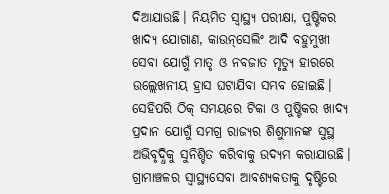ଦିଆଯାଉଛି। ନିୟମିତ ସ୍ବାସ୍ଥ୍ୟ ପରୀକ୍ଷା, ପୁଷ୍ଟିକର ଖାଦ୍ୟ ଯୋଗାଣ, କାଉନ୍‌ସେଲିଂ ଆଦି ବହୁମୁଖୀ ସେବା ଯୋଗୁଁ ମାତୃ ଓ ନବଜାତ ମୃତ୍ୟୁ ହାରରେ ଉଲ୍ଲେଖନୀୟ ହ୍ରାସ ଘଟାଯିବା ସମ୍ଭବ ହୋଇଛି। ସେହିପରି ଠିକ୍ ସମୟରେ ଟିକା ଓ ପୁଷ୍ଟିକର ଖାଦ୍ୟ ପ୍ରଦାନ ଯୋଗୁଁ ସମଗ୍ର ରାଜ୍ୟର ଶିଶୁମାନଙ୍କ ସୁସ୍ଥ ଅଭିବୃଦ୍ଧିକୁ ସୁନିଶ୍ଚିତ କରିବାକୁ ଉଦ୍ୟମ କରାଯାଉଛି।
ଗ୍ରାମାଞ୍ଚଳର ସ୍ବାସ୍ଥ୍ୟସେବା ଆବଶ୍ୟକତାକୁ ଦୃଷ୍ଟିରେ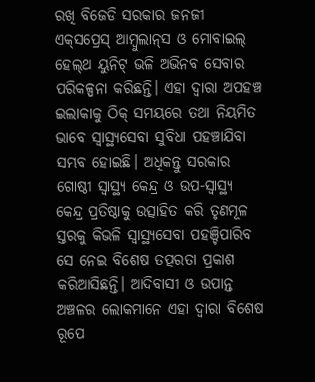ରଖି ବିଜେଡି ସରକାର ଜନଜୀ ଏକ୍‌ସପ୍ରେସ୍ ଆମ୍ବୁଲାନ୍‌ସ ଓ ମୋବାଇଲ୍ ହେଲ୍‌ଥ ୟୁନିଟ୍ ଭଳି ଅଭିନବ ସେବାର ପରିକଳ୍ପନା କରିଛନ୍ତି। ଏହା ଦ୍ବାରା ଅପହଞ୍ଚ ଇଲାକାକୁ ଠିକ୍ ସମୟରେ ତଥା ନିୟମିତ ଭାବେ ସ୍ବାସ୍ଥ୍ୟସେବା ସୁବିଧା ପହଞ୍ଚାଯିବା ସମ୍ଭବ ହୋଇଛି। ଅଧିକନ୍ତୁ ସରକାର ଗୋଷ୍ଠୀ ସ୍ବାସ୍ଥ୍ୟ କେନ୍ଦ୍ର ଓ ଉପ-ସ୍ବାସ୍ଥ୍ୟ କେନ୍ଦ୍ର ପ୍ରତିଷ୍ଠାକୁ ଉତ୍ସାହିତ କରି ତୃଣମୂଳ ସ୍ତରକୁ କିଭଳି ସ୍ବାସ୍ଥ୍ୟସେବା ପହଞ୍ଚିପାରିବ ସେ ନେଇ ବିଶେଷ ତତ୍ପରତା ପ୍ରକାଶ କରିଆସିଛନ୍ତି। ଆଦିବାସୀ ଓ ଉପାନ୍ତ ଅଞ୍ଚଳର ଲୋକମାନେ ଏହା ଦ୍ବାରା ବିଶେଷ ରୂପେ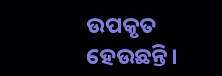ଉପକୃତ ହେଉଛନ୍ତି।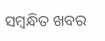ସମ୍ବନ୍ଧିତ ଖବର